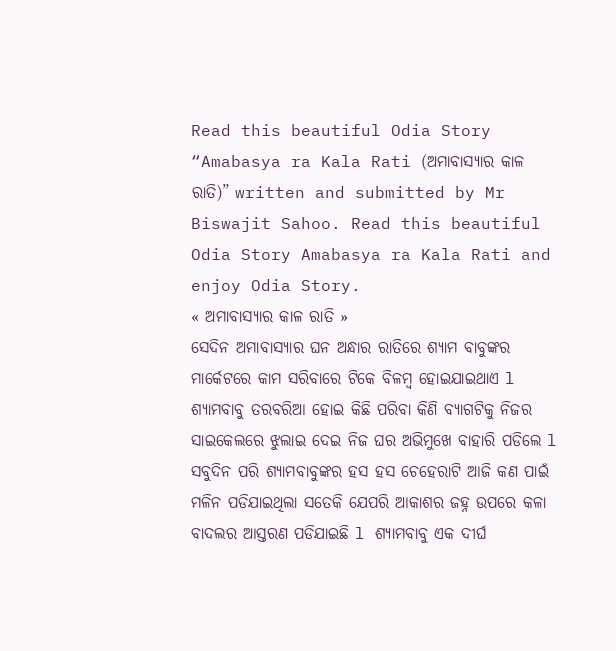Read this beautiful Odia Story “Amabasya ra Kala Rati (ଅମାବାସ୍ୟାର କାଳ ରାତି)” written and submitted by Mr Biswajit Sahoo. Read this beautiful Odia Story Amabasya ra Kala Rati and enjoy Odia Story.
« ଅମାବାସ୍ୟାର କାଳ ରାତି »
ସେଦିନ ଅମାବାସ୍ୟାର ଘନ ଅନ୍ଧାର ରାତିରେ ଶ୍ୟାମ ବାବୁଙ୍କର ମାର୍କେଟରେ କାମ ସରିବାରେ ଟିକେ ବିଳମ୍ବ ହୋଇଯାଇଥାଏ l ଶ୍ୟାମବାବୁ ତରବରିଆ ହୋଇ କିଛି ପରିବା କିଣି ବ୍ୟାଗଟିକୁ ନିଜର ସାଇକେଲରେ ଝୁଲାଇ ଦେଇ ନିଜ ଘର ଅଭିମୁଖେ ବାହାରି ପଡିଲେ l ସବୁଦିନ ପରି ଶ୍ୟାମବାବୁଙ୍କର ହସ ହସ ଚେହେରାଟି ଆଜି କଣ ପାଇଁ ମଳିନ ପଡିଯାଇଥିଲା ସତେକି ଯେପରି ଆକାଶର ଜହ୍ନ ଉପରେ କଳା ବାଦଲର ଆସ୍ତରଣ ପଡିଯାଇଛି l ଶ୍ୟାମବାବୁ ଏକ ଦୀର୍ଘ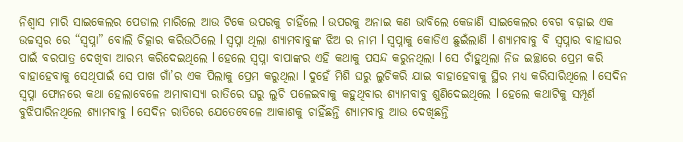ନିଶ୍ୱାସ ମାରି ସାଇକେଲର ପେଡାଲ ମାରିଲେ ଆଉ ଟିକେ ଉପରକୁ ଚାହିଁଲେ l ଉପରକୁ ଅନାଇ କଣ ଭାବିଲେ କେଜାଣି ସାଇକେଲର ବେଗ ବଢ଼ାଇ ଏକ ଉଚ୍ଚସ୍ଵର ରେ “ସ୍ୱପ୍ନା” ବୋଲି ଚିତ୍କାର କରିଉଠିଲେ l ସ୍ୱପ୍ନା ଥିଲା ଶ୍ୟାମବାବୁଙ୍କ ଝିଅ ର ନାମ l ସ୍ୱପ୍ନାକୁ କୋଡିଏ ଛୁଇଁଲାଣି l ଶ୍ୟାମବାବୁ ବି ସ୍ୱପ୍ନାର ବାହାଘର ପାଇଁ ବରପାତ୍ର ଦେଖିବା ଆରମ୍ଭ କରିଦେଇଥିଲେ l ହେଲେ ସ୍ୱପ୍ନା ବାପାଙ୍କର ଏହି କଥାକୁ ପସନ୍ଦ କରୁନଥିଲା l ସେ ଚାଁହୁଥିଲା ନିଜ ଇଚ୍ଛାରେ ପ୍ରେମ କରି ବାହାହେବାକୁ ସେଥିପାଇଁ ସେ ପାଖ ଗାଁ’ର ଏକ ପିଲାକୁ ପ୍ରେମ କରୁଥିଲା l ଦୁହେଁ ମିଶି ଘରୁ ଲୁଚିକରି ଯାଇ ବାହାହେବାକୁ ସ୍ଥିର ମଧ୍ୟ କରିସାରିଥିଲେ l ସେଦିନ ସ୍ୱପ୍ନା ଫୋନରେ କଥା ହେଲାବେଳେ ଅମାବାସ୍ୟା ରାତିରେ ଘରୁ ଲୁଚି ପଳେଇବାକୁ କହୁଥିବାର ଶ୍ୟାମବାବୁ ଶୁଣିଦେଇଥିଲେ l ହେଲେ କଥାଟିକୁ ସମ୍ପୂର୍ଣ ବୁଝିପାରିନଥିଲେ ଶ୍ୟାମବାବୁ l ସେଦିନ ରାତିରେ ଯେତେବେଳେ ଆକାଶକୁ ଚାହିଁଛନ୍ତି ଶ୍ୟାମବାବୁ ଆଉ ଦେଖିଛନ୍ତି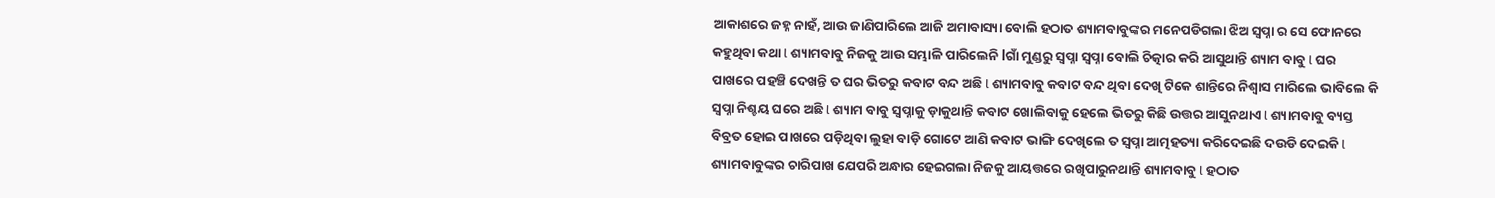ଆକାଶରେ ଜହ୍ନ ନାହଁ, ଆଉ ଜାଣିପାରିଲେ ଆଜି ଅମାବାସ୍ୟା ବୋଲି ହଠାତ ଶ୍ୟାମବାବୁଙ୍କର ମନେପଡିଗଲା ଝିଅ ସ୍ୱପ୍ନା ର ସେ ଫୋନରେ କହୁଥିବା କଥା l ଶ୍ୟାମବାବୁ ନିଜକୁ ଆଉ ସମ୍ଭାଳି ପାରିଲେନି lଗାଁ ମୁଣ୍ଡରୁ ସ୍ୱପ୍ନା ସ୍ୱପ୍ନା ବୋଲି ଚିତ୍କାର କରି ଆସୁଥାନ୍ତି ଶ୍ୟାମ ବାବୁ l ଘର ପାଖରେ ପହଞ୍ଚି ଦେଖନ୍ତି ତ ଘର ଭିତରୁ କବାଟ ବନ୍ଦ ଅଛି l ଶ୍ୟାମବାବୁ କବାଟ ବନ୍ଦ ଥିବା ଦେଖି ଟିକେ ଶାନ୍ତିରେ ନିଶ୍ୱାସ ମାରିଲେ ଭାବିଲେ କି ସ୍ୱପ୍ନା ନିଶ୍ଚୟ ଘରେ ଅଛି l ଶ୍ୟାମ ବାବୁ ସ୍ୱପ୍ନାକୁ ଡ଼ାକୁଥାନ୍ତି କବାଟ ଖୋଲିବାକୁ ହେଲେ ଭିତରୁ କିଛି ଉତ୍ତର ଆସୁନଥାଏ l ଶ୍ୟାମବାବୁ ବ୍ୟସ୍ତ ବିବ୍ରତ ହୋଇ ପାଖରେ ପଡ଼ିଥିବା ଲୁହା ବାଡ଼ି ଗୋଟେ ଆଣି କବାଟ ଭାଙ୍ଗି ଦେଖିଲେ ତ ସ୍ୱପ୍ନା ଆତ୍ମହତ୍ୟା କରିଦେଇଛି ଦଉଡି ଦେଇକି l ଶ୍ୟାମବାବୁଙ୍କର ଚାରିପାଖ ଯେପରି ଅନ୍ଧାର ହେଇଗଲା ନିଜକୁ ଆୟତ୍ତରେ ରଖିପାରୁନଥାନ୍ତି ଶ୍ୟାମବାବୁ l ହଠାତ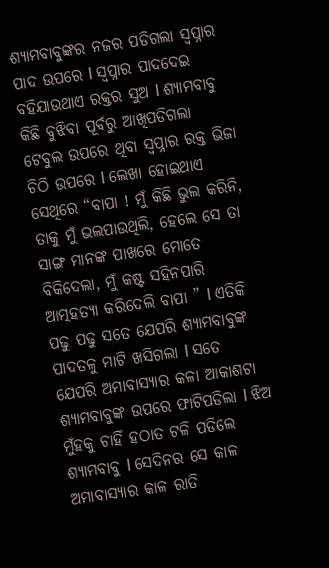ଶ୍ୟାମବାବୁଙ୍କର ନଜର ପଡିଗଲା ସ୍ୱପ୍ନାର ପାଦ ଉପରେ l ସ୍ୱପ୍ନାର ପାଦଦେଇ ବହିଯାଉଥାଏ ରକ୍ତର ସୁଅ l ଶ୍ୟାମବାବୁ କିଛି ବୁଝିବା ପୂର୍ବରୁ ଆଖିପଡିଗଲା ଟେବୁଲ ଉପରେ ଥିବା ସ୍ୱପ୍ନାର ରକ୍ତ ଭିଜା ଚିଠି ଉପରେ l ଲେଖା ହୋଇଥାଏ ସେଥିରେ “ବାପା ! ମୁଁ କିଛି ଭୁଲ କରିନି, ତାକୁ ମୁଁ ଭଲପାଉଥିଲି, ହେଲେ ସେ ତା ସାଙ୍ଗ ମାନଙ୍କ ପାଖରେ ମୋତେ ବିକିଦେଲା, ମୁଁ କଷ୍ଟ ସହିନପାରି ଆତ୍ମହତ୍ୟା କରିଦେଲି ବାପା ” l ଏତିକି ପଢୁ ପଢୁ ସତେ ଯେପରି ଶ୍ୟାମବାବୁଙ୍କ ପାଦତଳୁ ମାଟି ଖସିଗଲା l ସତେ ଯେପରି ଅମାବାସ୍ୟାର କଳା ଆକାଶଟା ଶ୍ୟାମବାବୁଙ୍କ ଉପରେ ଫାଟିପଡିଲା l ଝିଅ ମୁଁହକୁ ଚାହିଁ ହଠାତ ଟଳି ପଡିଲେ ଶ୍ୟାମବାବୁ l ସେଦିନର ସେ କାଳ ଅମାବାସ୍ୟାର କାଳ ରାତି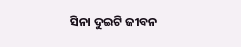ସିନା ଦୁଇଟି ଜୀବନ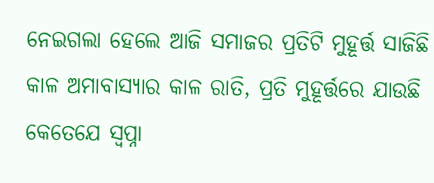ନେଇଗଲା ହେଲେ ଆଜି ସମାଜର ପ୍ରତିଟି ମୁହୂର୍ତ୍ତ ସାଜିଛି କାଳ ଅମାବାସ୍ୟାର କାଳ ରାତି, ପ୍ରତି ମୁହୂର୍ତ୍ତରେ ଯାଉଛି କେତେଯେ ସ୍ୱପ୍ନା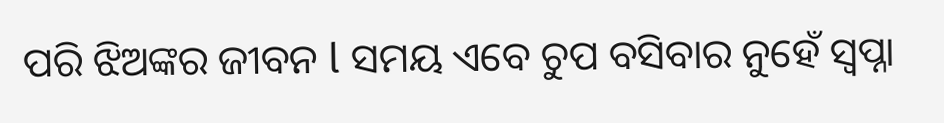ପରି ଝିଅଙ୍କର ଜୀବନ l ସମୟ ଏବେ ଚୁପ ବସିବାର ନୁହେଁ ସ୍ୱପ୍ନା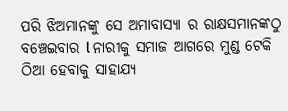ପରି ଝିଅମାନଙ୍କୁ ସେ ଅମାବାସ୍ୟା ର ରାକ୍ଷସମାନଙ୍କଠୁ ବଞ୍ଚେଇବାର l ନାରୀକୁ ସମାଜ ଆଗରେ ମୁଣ୍ଡ ଟେକି ଠିଆ ହେବାକୁ ସାହାଯ୍ୟ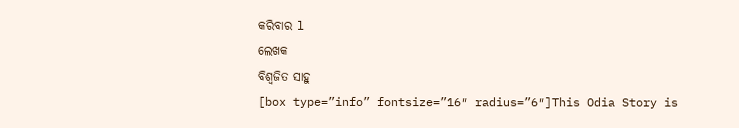କରିବାର l
ଲେଖକ
ବିଶ୍ୱଜିତ ସାହୁ
[box type=”info” fontsize=”16″ radius=”6″]This Odia Story is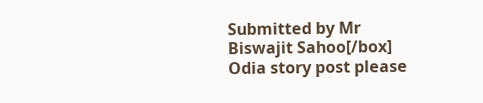Submitted by Mr Biswajit Sahoo[/box]
Odia story post please